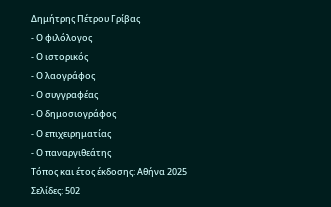Δημήτρης Πέτρου Γρίβας
- Ο φιλόλογος
- Ο ιστορικός
- Ο λαογράφος
- Ο συγγραφέας
- Ο δημοσιογράφος
- Ο επιχειρηματίας
- Ο παναργιθεάτης
Τόπος και έτος έκδοσης: Αθήνα 2025
Σελίδες: 502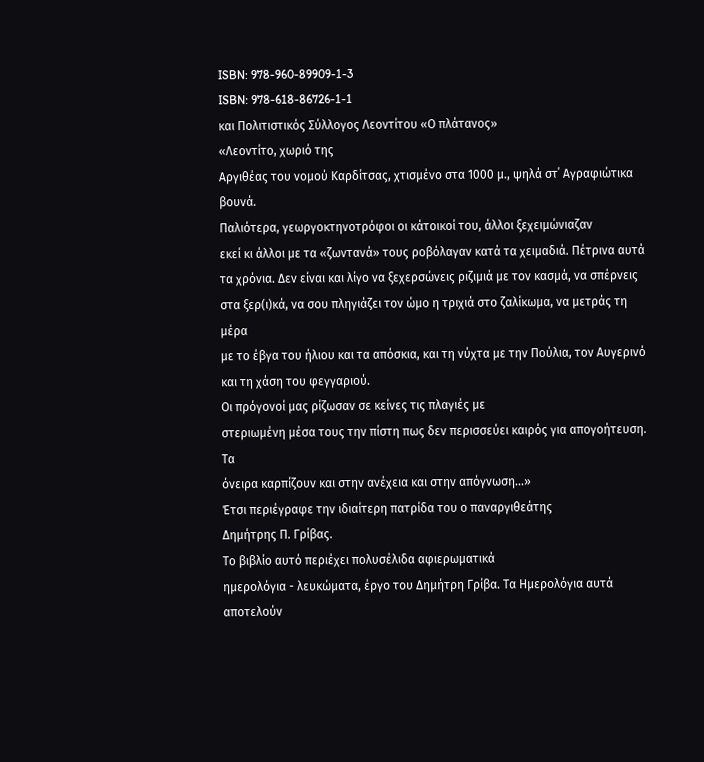ISBN: 978-960-89909-1-3
ISBN: 978-618-86726-1-1
και Πολιτιστικός Σύλλογος Λεοντίτου «Ο πλάτανος»
«Λεοντίτο, χωριό της
Αργιθέας του νομού Καρδίτσας, χτισμένο στα 1000 μ., ψηλά στ΄ Αγραφιώτικα βουνά.
Παλιότερα, γεωργοκτηνοτρόφοι οι κάτοικοί του, άλλοι ξεχειμώνιαζαν
εκεί κι άλλοι με τα «ζωντανά» τους ροβόλαγαν κατά τα χειμαδιά. Πέτρινα αυτά
τα χρόνια. Δεν είναι και λίγο να ξεχερσώνεις ριζιμιά με τον κασμά, να σπέρνεις
στα ξερ(ι)κά, να σου πληγιάζει τον ώμο η τριχιά στο ζαλίκωμα, να μετράς τη μέρα
με το έβγα του ήλιου και τα απόσκια, και τη νύχτα με την Πούλια, τον Αυγερινό
και τη χάση του φεγγαριού.
Οι πρόγονοί μας ρίζωσαν σε κείνες τις πλαγιές με
στεριωμένη μέσα τους την πίστη πως δεν περισσεύει καιρός για απογοήτευση. Τα
όνειρα καρπίζουν και στην ανέχεια και στην απόγνωση…»
Έτσι περιέγραφε την ιδιαίτερη πατρίδα του ο παναργιθεάτης
Δημήτρης Π. Γρίβας.
Το βιβλίο αυτό περιέχει πολυσέλιδα αφιερωματικά
ημερολόγια - λευκώματα, έργο του Δημήτρη Γρίβα. Τα Ημερολόγια αυτά αποτελούν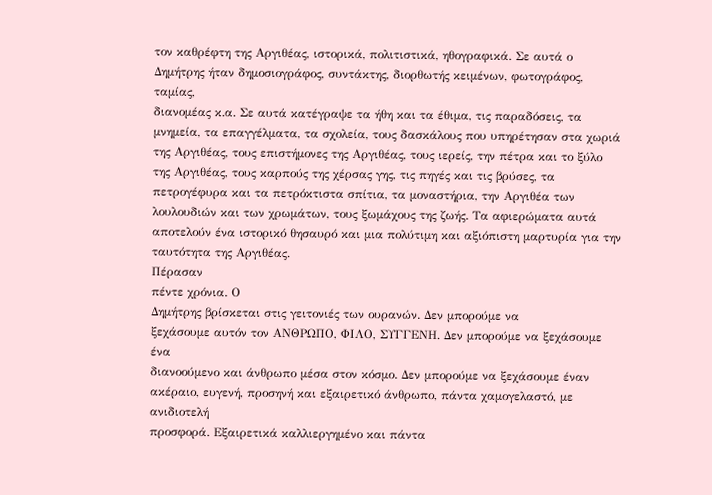τον καθρέφτη της Αργιθέας, ιστορικά, πολιτιστικά, ηθογραφικά. Σε αυτά ο
Δημήτρης ήταν δημοσιογράφος, συντάκτης, διορθωτής κειμένων, φωτογράφος, ταμίας,
διανομέας κ.α. Σε αυτά κατέγραψε τα ήθη και τα έθιμα, τις παραδόσεις, τα
μνημεία, τα επαγγέλματα, τα σχολεία, τους δασκάλους που υπηρέτησαν στα χωριά
της Αργιθέας, τους επιστήμονες της Αργιθέας, τους ιερείς, την πέτρα και το ξύλο
της Αργιθέας, τους καρπούς της χέρσας γης, τις πηγές και τις βρύσες, τα
πετρογέφυρα και τα πετρόκτιστα σπίτια, τα μοναστήρια, την Αργιθέα των
λουλουδιών και των χρωμάτων, τους ξωμάχους της ζωής. Τα αφιερώματα αυτά
αποτελούν ένα ιστορικό θησαυρό και μια πολύτιμη και αξιόπιστη μαρτυρία για την
ταυτότητα της Αργιθέας.
Πέρασαν
πέντε χρόνια. Ο
Δημήτρης βρίσκεται στις γειτονιές των ουρανών. Δεν μπορούμε να
ξεχάσουμε αυτόν τον ΑΝΘΡΩΠΟ, ΦΙΛΟ, ΣΥΓΓΕΝΗ. Δεν μπορούμε να ξεχάσουμε ένα
διανοούμενο και άνθρωπο μέσα στον κόσμο. Δεν μπορούμε να ξεχάσουμε έναν ακέραιο, ευγενή, προσηνή και εξαιρετικό άνθρωπο, πάντα χαμογελαστό, με ανιδιοτελή
προσφορά. Εξαιρετικά καλλιεργημένο και πάντα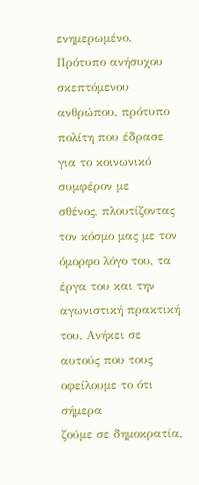ενημερωμένο. Πρότυπο ανήσυχου
σκεπτόμενου ανθρώπου, πρότυπο πολίτη που έδρασε για το κοινωνικό συμφέρον με
σθένος, πλουτίζοντας τον κόσμο μας με τον όμορφο λόγο του, τα έργα του και την
αγωνιστική πρακτική του. Ανήκει σε αυτούς που τους οφείλουμε το ότι σήμερα
ζούμε σε δημοκρατία,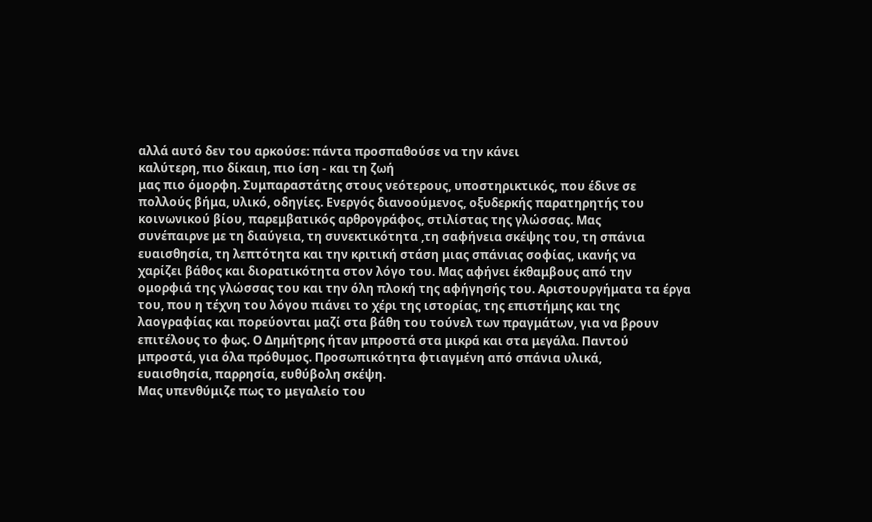αλλά αυτό δεν του αρκούσε: πάντα προσπαθούσε να την κάνει
καλύτερη, πιο δίκαιη, πιο ίση - και τη ζωή
μας πιο όμορφη. Συμπαραστάτης στους νεότερους, υποστηρικτικός, που έδινε σε
πολλούς βήμα, υλικό, οδηγίες. Ενεργός διανοούμενος, οξυδερκής παρατηρητής του
κοινωνικού βίου, παρεμβατικός αρθρογράφος, στιλίστας της γλώσσας. Μας
συνέπαιρνε με τη διαύγεια, τη συνεκτικότητα ,τη σαφήνεια σκέψης του, τη σπάνια
ευαισθησία, τη λεπτότητα και την κριτική στάση μιας σπάνιας σοφίας, ικανής να
χαρίζει βάθος και διορατικότητα στον λόγο του. Μας αφήνει έκθαμβους από την
ομορφιά της γλώσσας του και την όλη πλοκή της αφήγησής του. Αριστουργήματα τα έργα
του, που η τέχνη του λόγου πιάνει το χέρι της ιστορίας, της επιστήμης και της
λαογραφίας και πορεύονται μαζί στα βάθη του τούνελ των πραγμάτων, για να βρουν
επιτέλους το φως. Ο Δημήτρης ήταν μπροστά στα μικρά και στα μεγάλα. Παντού
μπροστά, για όλα πρόθυμος. Προσωπικότητα φτιαγμένη από σπάνια υλικά,
ευαισθησία, παρρησία, ευθύβολη σκέψη.
Μας υπενθύμιζε πως το μεγαλείο του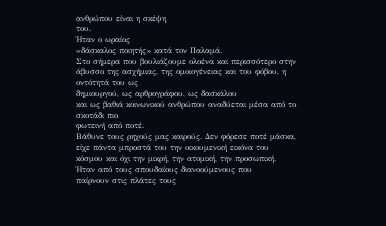ανθρώπου είναι η σκέψη
του.
Ήταν ο ωραίος
«δάσκαλος ποιητής» κατά τον Παλαμά.
Στο σήμερα που βουλιάζουμε ολοένα και περισσότερο στην
άβυσσο της ασχήμιας, της ομοιογένειας και του φόβου, η οντότητά του ως
δημιουργού, ως αρθρογράφου, ως δασκάλου
και ως βαθιά κοινωνικού ανθρώπου αναδύεται μέσα από το σκοτάδι πιο
φωτεινή από ποτέ.
Βάθυνε τους ρηχούς μας καιρούς. Δεν φόρεσε ποτέ μάσκα, είχε πάντα μπροστά του την οικουμενική εικόνα του κόσμου και όχι την μικρή, την ατομική, την προσωπική. Ήταν από τους σπουδαίους διανοούμενους που
παίρνουν στις πλάτες τους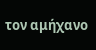τον αμήχανο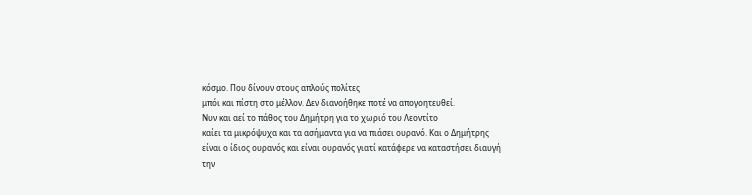κόσμο. Που δίνουν στους απλούς πολίτες
μπόι και πίστη στο μέλλον. Δεν διανοήθηκε ποτέ να απογοητευθεί.
Νυν και αεί το πάθος του Δημήτρη για το χωριό του Λεοντίτο
καίει τα μικρόψυχα και τα ασήμαντα για να πιάσει ουρανό. Και ο Δημήτρης
είναι ο ίδιος ουρανός και είναι ουρανός γιατί κατάφερε να καταστήσει διαυγή
την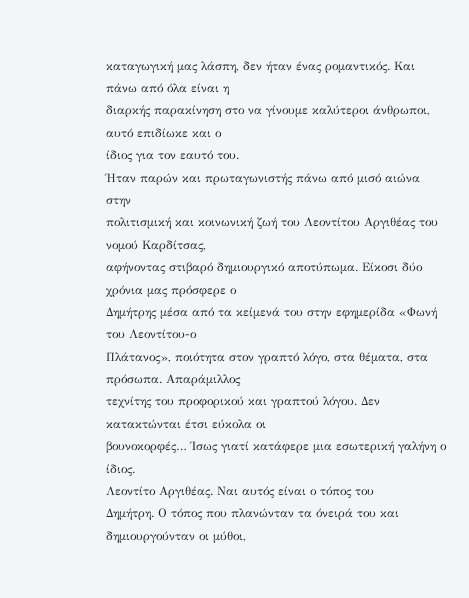καταγωγική μας λάσπη, δεν ήταν ένας ρομαντικός. Και πάνω από όλα είναι η
διαρκής παρακίνηση στο να γίνουμε καλύτεροι άνθρωποι, αυτό επιδίωκε και ο
ίδιος για τον εαυτό του.
Ήταν παρών και πρωταγωνιστής πάνω από μισό αιώνα στην
πολιτισμική και κοινωνική ζωή του Λεοντίτου Αργιθέας του νομού Καρδίτσας,
αφήνοντας στιβαρό δημιουργικό αποτύπωμα. Είκοσι δύο χρόνια μας πρόσφερε ο
Δημήτρης μέσα από τα κείμενά του στην εφημερίδα «Φωνή του Λεοντίτου-ο
Πλάτανος», ποιότητα στον γραπτό λόγο, στα θέματα, στα πρόσωπα. Απαράμιλλος
τεχνίτης του προφορικού και γραπτού λόγου. Δεν κατακτώνται έτσι εύκολα οι
βουνοκορφές… Ίσως γιατί κατάφερε μια εσωτερική γαλήνη ο ίδιος.
Λεοντίτο Αργιθέας. Ναι αυτός είναι ο τόπος του
Δημήτρη. Ο τόπος που πλανώνταν τα όνειρά του και δημιουργούνταν οι μύθοι,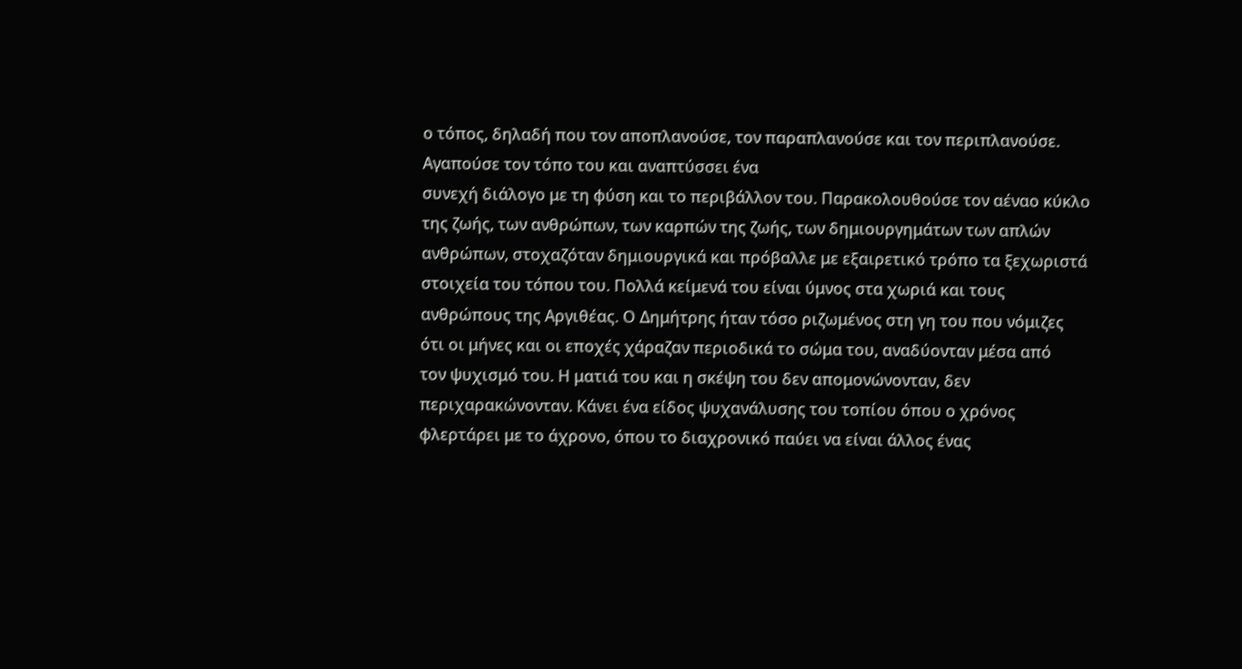ο τόπος, δηλαδή που τον αποπλανούσε, τον παραπλανούσε και τον περιπλανούσε.
Αγαπούσε τον τόπο του και αναπτύσσει ένα
συνεχή διάλογο με τη φύση και το περιβάλλον του. Παρακολουθούσε τον αέναο κύκλο
της ζωής, των ανθρώπων, των καρπών της ζωής, των δημιουργημάτων των απλών
ανθρώπων, στοχαζόταν δημιουργικά και πρόβαλλε με εξαιρετικό τρόπο τα ξεχωριστά
στοιχεία του τόπου του. Πολλά κείμενά του είναι ύμνος στα χωριά και τους
ανθρώπους της Αργιθέας. Ο Δημήτρης ήταν τόσο ριζωμένος στη γη του που νόμιζες
ότι οι μήνες και οι εποχές χάραζαν περιοδικά το σώμα του, αναδύονταν μέσα από
τον ψυχισμό του. Η ματιά του και η σκέψη του δεν απομονώνονταν, δεν
περιχαρακώνονταν. Κάνει ένα είδος ψυχανάλυσης του τοπίου όπου ο χρόνος
φλερτάρει με το άχρονο, όπου το διαχρονικό παύει να είναι άλλος ένας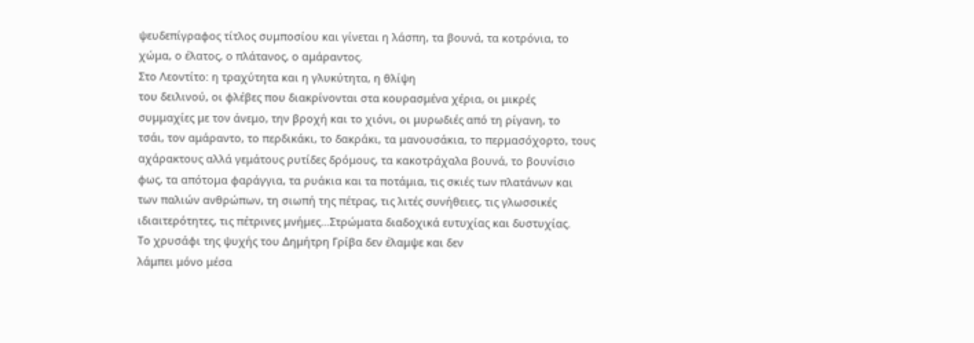ψευδεπίγραφος τίτλος συμποσίου και γίνεται η λάσπη, τα βουνά, τα κοτρόνια, το
χώμα, ο έλατος, ο πλάτανος, ο αμάραντος.
Στο Λεοντίτο: η τραχύτητα και η γλυκύτητα, η θλίψη
του δειλινού, οι φλέβες που διακρίνονται στα κουρασμένα χέρια, οι μικρές
συμμαχίες με τον άνεμο, την βροχή και το χιόνι, οι μυρωδιές από τη ρίγανη, το
τσάι, τον αμάραντο, το περδικάκι, το δακράκι, τα μανουσάκια, το περμασόχορτο, τους
αχάρακτους αλλά γεμάτους ρυτίδες δρόμους, τα κακοτράχαλα βουνά, το βουνίσιο
φως, τα απότομα φαράγγια, τα ρυάκια και τα ποτάμια, τις σκιές των πλατάνων και
των παλιών ανθρώπων, τη σιωπή της πέτρας, τις λιτές συνήθειες, τις γλωσσικές
ιδιαιτερότητες, τις πέτρινες μνήμες…Στρώματα διαδοχικά ευτυχίας και δυστυχίας.
Το χρυσάφι της ψυχής του Δημήτρη Γρίβα δεν έλαμψε και δεν
λάμπει μόνο μέσα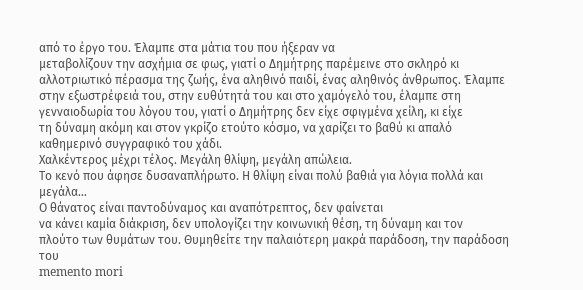από το έργο του. Έλαμπε στα μάτια του που ήξεραν να
μεταβολίζουν την ασχήμια σε φως, γιατί ο Δημήτρης παρέμεινε στο σκληρό κι
αλλοτριωτικό πέρασμα της ζωής, ένα αληθινό παιδί, ένας αληθινός άνθρωπος. Έλαμπε
στην εξωστρέφειά του, στην ευθύτητά του και στο χαμόγελό του, έλαμπε στη
γενναιοδωρία του λόγου του, γιατί ο Δημήτρης δεν είχε σφιγμένα χείλη, κι είχε
τη δύναμη ακόμη και στον γκρίζο ετούτο κόσμο, να χαρίζει το βαθύ κι απαλό
καθημερινό συγγραφικό του χάδι.
Χαλκέντερος μέχρι τέλος. Μεγάλη θλίψη, μεγάλη απώλεια.
Το κενό που άφησε δυσαναπλήρωτο. Η θλίψη είναι πολύ βαθιά για λόγια πολλά και
μεγάλα…
Ο θάνατος είναι παντοδύναμος και αναπότρεπτος, δεν φαίνεται
να κάνει καμία διάκριση, δεν υπολογίζει την κοινωνική θέση, τη δύναμη και τον
πλούτο των θυμάτων του. Θυμηθείτε την παλαιότερη μακρά παράδοση, την παράδοση του
memento mori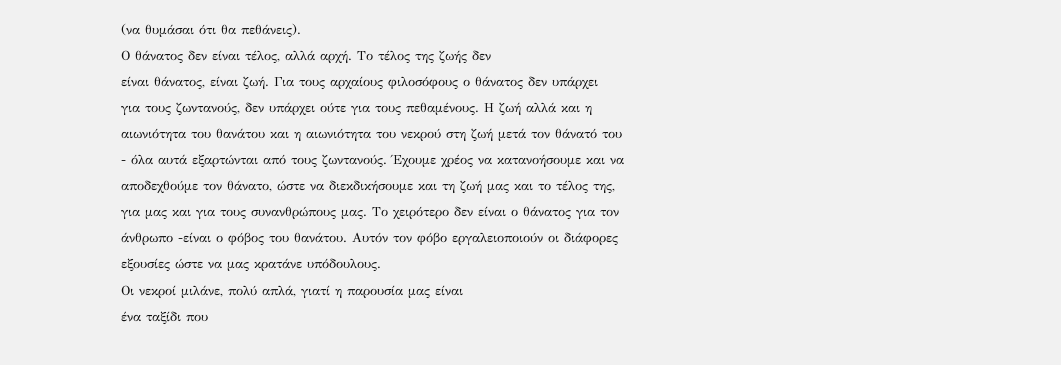(να θυμάσαι ότι θα πεθάνεις).
Ο θάνατος δεν είναι τέλος, αλλά αρχή. Το τέλος της ζωής δεν
είναι θάνατος, είναι ζωή. Για τους αρχαίους φιλοσόφους ο θάνατος δεν υπάρχει
για τους ζωντανούς, δεν υπάρχει ούτε για τους πεθαμένους. Η ζωή αλλά και η
αιωνιότητα του θανάτου και η αιωνιότητα του νεκρού στη ζωή μετά τον θάνατό του
- όλα αυτά εξαρτώνται από τους ζωντανούς. Έχουμε χρέος να κατανοήσουμε και να
αποδεχθούμε τον θάνατο, ώστε να διεκδικήσουμε και τη ζωή μας και το τέλος της,
για μας και για τους συνανθρώπους μας. Το χειρότερο δεν είναι ο θάνατος για τον
άνθρωπο -είναι ο φόβος του θανάτου. Αυτόν τον φόβο εργαλειοποιούν οι διάφορες
εξουσίες ώστε να μας κρατάνε υπόδουλους.
Οι νεκροί μιλάνε, πολύ απλά, γιατί η παρουσία μας είναι
ένα ταξίδι που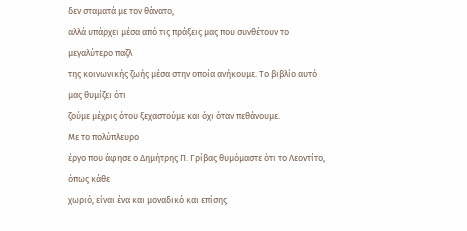δεν σταματά με τον θάνατο,
αλλά υπάρχει μέσα από τις πράξεις μας που συνθέτουν το μεγαλύτερο παζλ
της κοινωνικής ζωής μέσα στην οποία ανήκουμε. Το βιβλίο αυτό μας θυμίζει ότι
ζούμε μέχρις ότου ξεχαστούμε και όχι όταν πεθάνουμε.
Με το πολύπλευρο
έργο που άφησε ο Δημήτρης Π. Γρίβας θυμόμαστε ότι το Λεοντίτο, όπως κάθε
χωριό, είναι ένα και μοναδικό και επίσης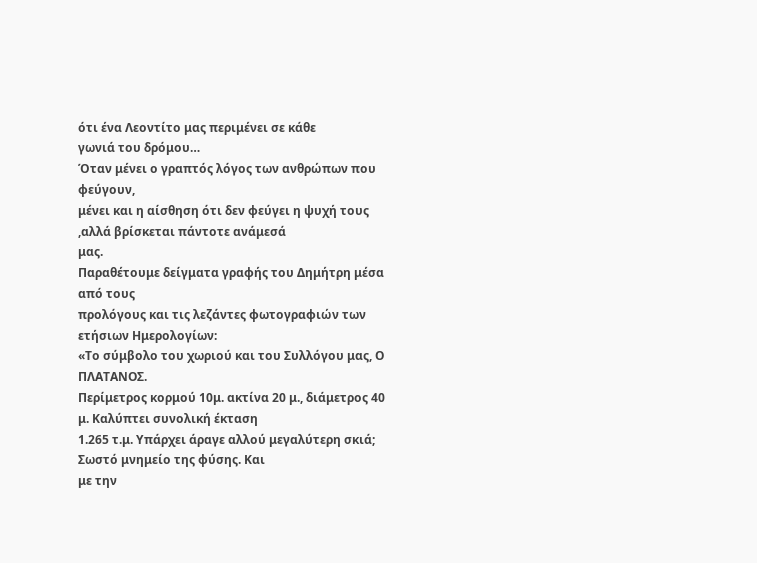ότι ένα Λεοντίτο μας περιμένει σε κάθε
γωνιά του δρόμου…
Όταν μένει ο γραπτός λόγος των ανθρώπων που φεύγουν,
μένει και η αίσθηση ότι δεν φεύγει η ψυχή τους ,αλλά βρίσκεται πάντοτε ανάμεσά
μας.
Παραθέτουμε δείγματα γραφής του Δημήτρη μέσα από τους
προλόγους και τις λεζάντες φωτογραφιών των ετήσιων Ημερολογίων:
«Το σύμβολο του χωριού και του Συλλόγου μας, Ο ΠΛΑΤΑΝΟΣ.
Περίμετρος κορμού 10μ. ακτίνα 20 μ., διάμετρος 40 μ. Καλύπτει συνολική έκταση
1.265 τ.μ. Υπάρχει άραγε αλλού μεγαλύτερη σκιά; Σωστό μνημείο της φύσης. Και
με την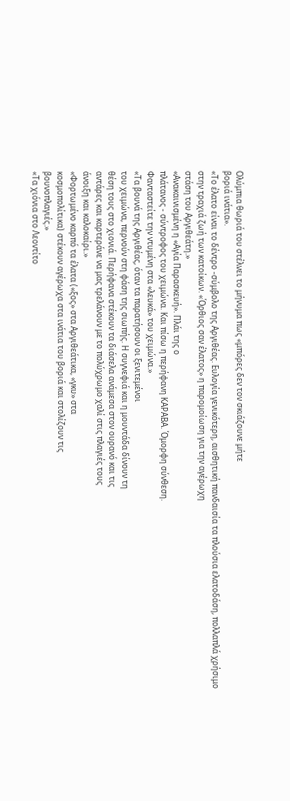Ολύμπια θωριά του στέλνει το μήνυμα πως «μπόρες δεν τον σκιάζουνε μήτε
βοριά ινάτια».
«Το έλατο είναι το δέντρο -σύμβολο της Αργιθέας. Ευλογία γενικότερη, αισθητική πανδαισία τα πλούσια ελατοδάση, πολλαπλά χρήσιμο
στην τραχιά ζωή των κατοίκων. «Όρθιος σαν έλατος» η παρομοίωση για την αγέρωχη
στάση του Αργιθεάτη.»
«Ανακαινισμένη η «Αγία Παρασκευή». Πλάι της ο
πλάτανος - σύντροφος του χειμώνα. Και πίσω η περήφανη ΚΑΡΑΒΑ. Όμορφη σύνθεση.
Φανταστείτε την ντυμένη στα «λευκά» του χειμώνα.»
«Τα βουνά της Αργιθέας, όταν τα παρατήσουν οι ξενιτεμένοι
του χειμώνα, περνούν στη φάση της σιωπής. Η συγνεφιά και η μουντάδα δίνουν τη
θέση τους στο χιονιά. Περήφανα στέκουν τα διάσελα ανάμεσα στον ουρανό και τις
αντάρες και καρτεράνε να μας τρελάνουν με το πολύχρωμο χαλί στις πλαγιές τους
άνοιξη και καλοκαίρι.»
«Φορτωμένο καρπό τα έλατα («ξος» στα Αργιθεάτικα, «γκυ» στα
κοσμοπολίτικα) στέκουν αγέρωχα στα ινάτια του βοριά και στολίζουν τις
βουνοπλαγιές.»
«Τα χιόνια στο Λεοντίτο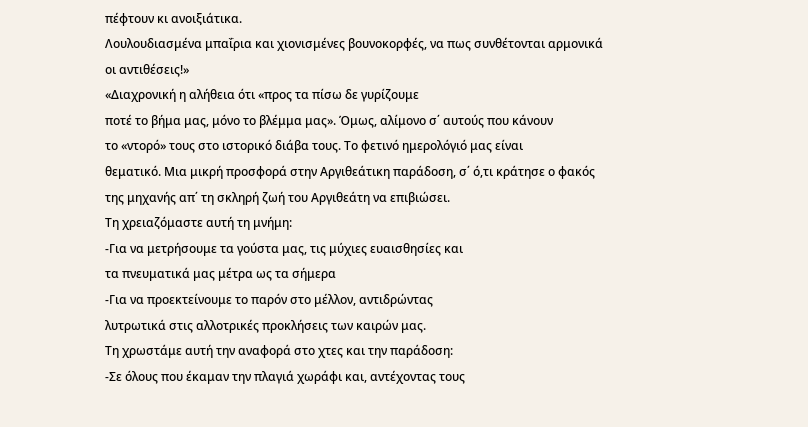πέφτουν κι ανοιξιάτικα.
Λουλουδιασμένα μπαΐρια και χιονισμένες βουνοκορφές, να πως συνθέτονται αρμονικά
οι αντιθέσεις!»
«Διαχρονική η αλήθεια ότι «προς τα πίσω δε γυρίζουμε
ποτέ το βήμα μας, μόνο το βλέμμα μας». Όμως, αλίμονο σ΄ αυτούς που κάνουν
το «ντορό» τους στο ιστορικό διάβα τους. Το φετινό ημερολόγιό μας είναι
θεματικό. Μια μικρή προσφορά στην Αργιθεάτικη παράδοση, σ΄ ό,τι κράτησε ο φακός
της μηχανής απ΄ τη σκληρή ζωή του Αργιθεάτη να επιβιώσει.
Τη χρειαζόμαστε αυτή τη μνήμη:
-Για να μετρήσουμε τα γούστα μας, τις μύχιες ευαισθησίες και
τα πνευματικά μας μέτρα ως τα σήμερα
-Για να προεκτείνουμε το παρόν στο μέλλον, αντιδρώντας
λυτρωτικά στις αλλοτρικές προκλήσεις των καιρών μας.
Τη χρωστάμε αυτή την αναφορά στο χτες και την παράδοση:
-Σε όλους που έκαμαν την πλαγιά χωράφι και, αντέχοντας τους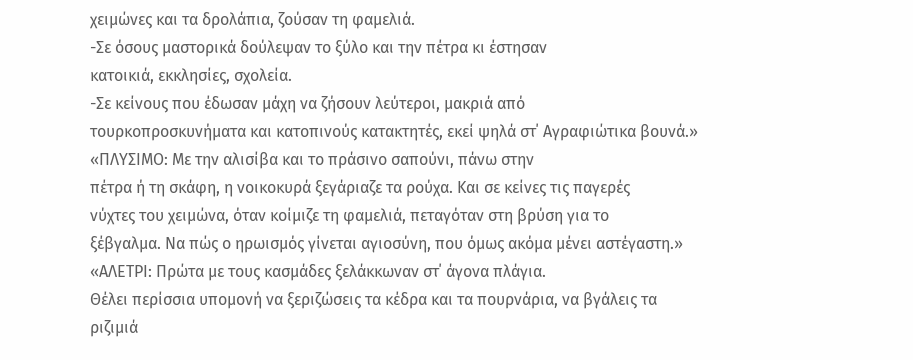χειμώνες και τα δρολάπια, ζούσαν τη φαμελιά.
-Σε όσους μαστορικά δούλεψαν το ξύλο και την πέτρα κι έστησαν
κατοικιά, εκκλησίες, σχολεία.
-Σε κείνους που έδωσαν μάχη να ζήσουν λεύτεροι, μακριά από
τουρκοπροσκυνήματα και κατοπινούς κατακτητές, εκεί ψηλά στ΄ Αγραφιώτικα βουνά.»
«ΠΛΥΣΙΜΟ: Με την αλισίβα και το πράσινο σαπούνι, πάνω στην
πέτρα ή τη σκάφη, η νοικοκυρά ξεγάριαζε τα ρούχα. Και σε κείνες τις παγερές
νύχτες του χειμώνα, όταν κοίμιζε τη φαμελιά, πεταγόταν στη βρύση για το
ξέβγαλμα. Να πώς ο ηρωισμός γίνεται αγιοσύνη, που όμως ακόμα μένει αστέγαστη.»
«ΑΛΕΤΡΙ: Πρώτα με τους κασμάδες ξελάκκωναν στ΄ άγονα πλάγια.
Θέλει περίσσια υπομονή να ξεριζώσεις τα κέδρα και τα πουρνάρια, να βγάλεις τα
ριζιμιά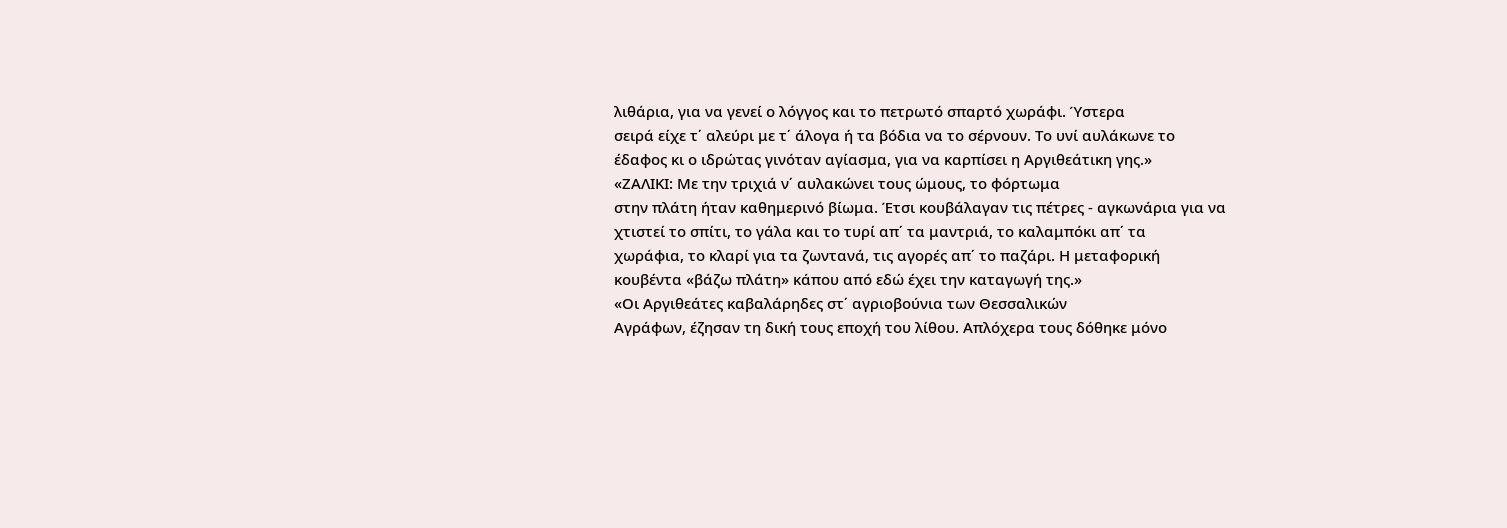λιθάρια, για να γενεί ο λόγγος και το πετρωτό σπαρτό χωράφι. Ύστερα
σειρά είχε τ΄ αλεύρι με τ΄ άλογα ή τα βόδια να το σέρνουν. Το υνί αυλάκωνε το
έδαφος κι ο ιδρώτας γινόταν αγίασμα, για να καρπίσει η Αργιθεάτικη γης.»
«ΖΑΛΙΚΙ: Με την τριχιά ν΄ αυλακώνει τους ώμους, το φόρτωμα
στην πλάτη ήταν καθημερινό βίωμα. Έτσι κουβάλαγαν τις πέτρες - αγκωνάρια για να
χτιστεί το σπίτι, το γάλα και το τυρί απ΄ τα μαντριά, το καλαμπόκι απ΄ τα
χωράφια, το κλαρί για τα ζωντανά, τις αγορές απ΄ το παζάρι. Η μεταφορική
κουβέντα «βάζω πλάτη» κάπου από εδώ έχει την καταγωγή της.»
«Οι Αργιθεάτες καβαλάρηδες στ΄ αγριοβούνια των Θεσσαλικών
Αγράφων, έζησαν τη δική τους εποχή του λίθου. Απλόχερα τους δόθηκε μόνο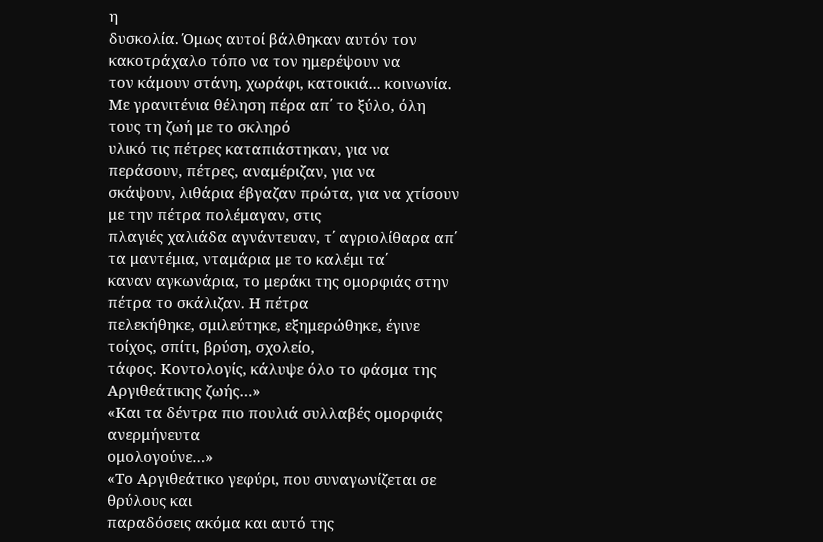η
δυσκολία. Όμως αυτοί βάλθηκαν αυτόν τον κακοτράχαλο τόπο να τον ημερέψουν να
τον κάμουν στάνη, χωράφι, κατοικιά... κοινωνία. Με γρανιτένια θέληση πέρα απ΄ το ξύλο, όλη τους τη ζωή με το σκληρό
υλικό τις πέτρες καταπιάστηκαν, για να περάσουν, πέτρες, αναμέριζαν, για να
σκάψουν, λιθάρια έβγαζαν πρώτα, για να χτίσουν με την πέτρα πολέμαγαν, στις
πλαγιές χαλιάδα αγνάντευαν, τ΄ αγριολίθαρα απ΄ τα μαντέμια, νταμάρια με το καλέμι τα΄
καναν αγκωνάρια, το μεράκι της ομορφιάς στην πέτρα το σκάλιζαν. Η πέτρα
πελεκήθηκε, σμιλεύτηκε, εξημερώθηκε, έγινε τοίχος, σπίτι, βρύση, σχολείο,
τάφος. Κοντολογίς, κάλυψε όλο το φάσμα της Αργιθεάτικης ζωής…»
«Και τα δέντρα πιο πουλιά συλλαβές ομορφιάς ανερμήνευτα
ομολογούνε…»
«Το Αργιθεάτικο γεφύρι, που συναγωνίζεται σε θρύλους και
παραδόσεις ακόμα και αυτό της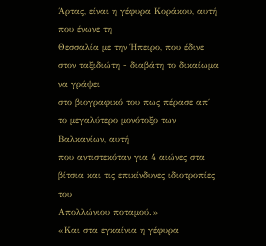Άρτας, είναι η γέφυρα Κοράκου, αυτή που ένωνε τη
Θεσσαλία με την Ήπειρο, που έδινε στον ταξιδιώτη - διαβάτη το δικαίωμα να γράψει
στο βιογραφικό του πως πέρασε απ΄ το μεγαλύτερο μονότοξο των Βαλκανίων, αυτή
που αντιστεκόταν για 4 αιώνες στα βίτσια και τις επικίνδυνες ιδιοτροπίες του
Απολλώνιου ποταμού.»
«Και στα εγκαίνια η γέφυρα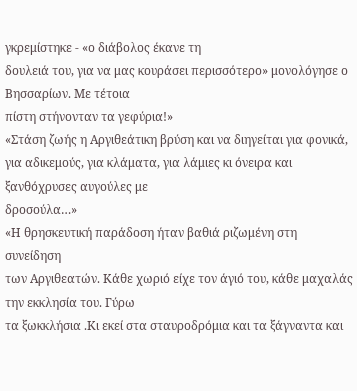γκρεμίστηκε - «ο διάβολος έκανε τη
δουλειά του, για να μας κουράσει περισσότερο» μονολόγησε ο Βησσαρίων. Με τέτοια
πίστη στήνονταν τα γεφύρια!»
«Στάση ζωής η Αργιθεάτικη βρύση και να διηγείται για φονικά, για αδικεμούς, για κλάματα, για λάμιες κι όνειρα και ξανθόχρυσες αυγούλες με
δροσούλα…»
«Η θρησκευτική παράδοση ήταν βαθιά ριζωμένη στη συνείδηση
των Αργιθεατών. Κάθε χωριό είχε τον άγιό του, κάθε μαχαλάς την εκκλησία του. Γύρω
τα ξωκκλήσια .Κι εκεί στα σταυροδρόμια και τα ξάγναντα και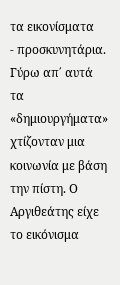τα εικονίσματα
- προσκυνητάρια. Γύρω απ΄ αυτά τα «δημιουργήματα» χτίζονταν μια κοινωνία με βάση
την πίστη. Ο Αργιθεάτης είχε το εικόνισμα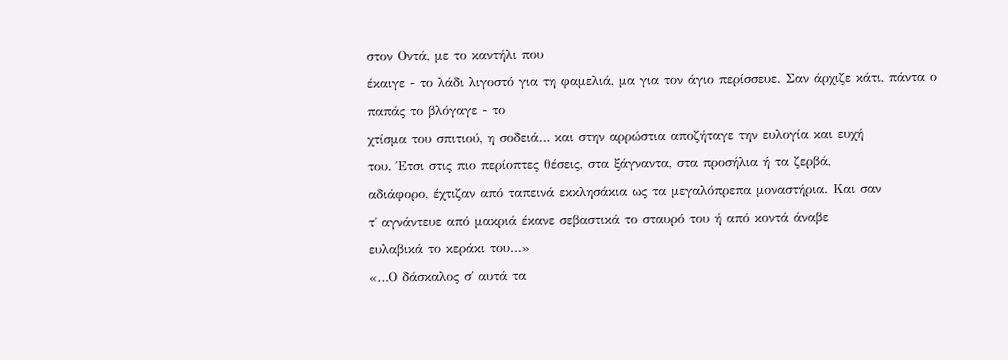στον Οντά, με το καντήλι που
έκαιγε - το λάδι λιγοστό για τη φαμελιά, μα για τον άγιο περίσσευε. Σαν άρχιζε κάτι, πάντα ο παπάς το βλόγαγε - το
χτίσμα του σπιτιού, η σοδειά… και στην αρρώστια αποζήταγε την ευλογία και ευχή
του. Έτσι στις πιο περίοπτες θέσεις, στα ξάγναντα, στα προσήλια ή τα ζερβά,
αδιάφορο, έχτιζαν από ταπεινά εκκλησάκια ως τα μεγαλόπρεπα μοναστήρια. Και σαν
τ΄ αγνάντευε από μακριά έκανε σεβαστικά το σταυρό του ή από κοντά άναβε
ευλαβικά το κεράκι του…»
«…Ο δάσκαλος σ΄ αυτά τα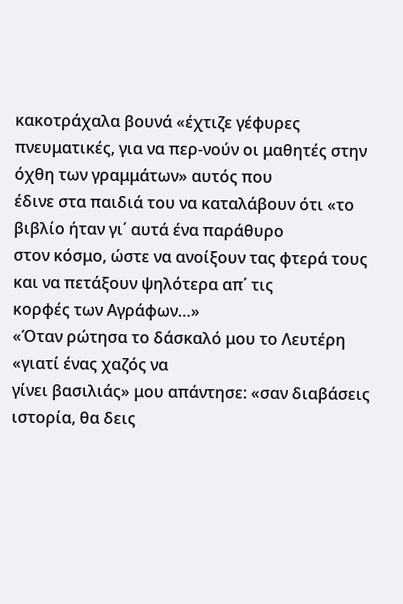κακοτράχαλα βουνά «έχτιζε γέφυρες
πνευματικές, για να περ-νούν οι μαθητές στην όχθη των γραμμάτων» αυτός που
έδινε στα παιδιά του να καταλάβουν ότι «το βιβλίο ήταν γι΄ αυτά ένα παράθυρο
στον κόσμο, ώστε να ανοίξουν τας φτερά τους και να πετάξουν ψηλότερα απ΄ τις
κορφές των Αγράφων…»
«Όταν ρώτησα το δάσκαλό μου το Λευτέρη «γιατί ένας χαζός να
γίνει βασιλιάς» μου απάντησε: «σαν διαβάσεις ιστορία, θα δεις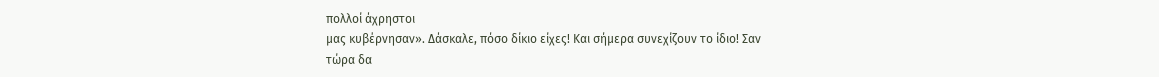πολλοί άχρηστοι
μας κυβέρνησαν». Δάσκαλε, πόσο δίκιο είχες! Και σήμερα συνεχίζουν το ίδιο! Σαν
τώρα δα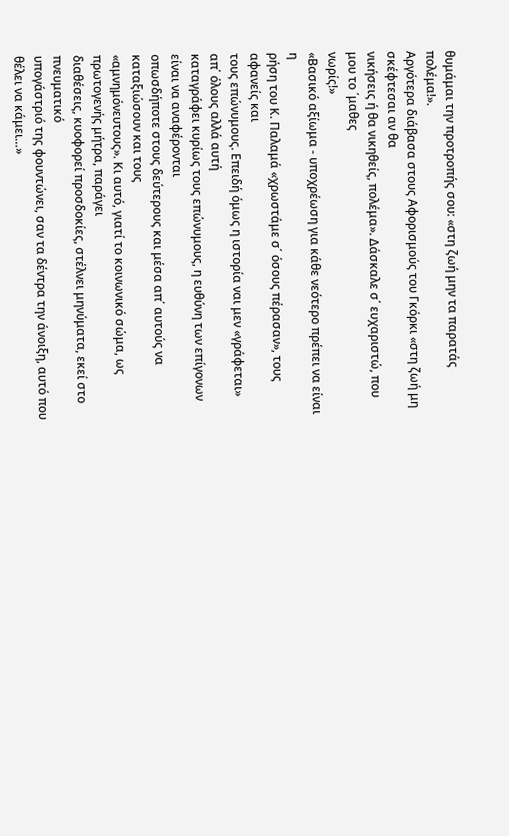θυμάμαι την προτροπής σου: «στη ζωή μην τα παρατάς πολέμα!».
Αργότερα διάβασα στους Αφορισμούς του Γκόρκι «στη ζωή μη σκέφτεσαι αν θα
νικήσεις ή θα νικηθείς, πολέμα». Δάσκαλε σ΄ ευχαριστώ, που μου το ΄μαθες
νωρίς!»
«Βασικό αξίωμα - υποχρέωση για κάθε νεότερο πρέπει να είναι η
ρήση του Κ. Παλαμά «χρωστάμε σ΄ όσους πέρασαν», τους αφανείς και
τους επώνυμους. Επειδή όμως η ιστορία ναι μεν «γράφεται» απ΄ όλους αλλά αυτή
καταγράφει κυρίως τους επώνυμους, η ευθύνη των επίγονων είναι να αναφέρονται
οπωσδήποτε στους δεύτερους και μέσα απ΄ αυτούς να καταξιώσουν και τους
«αμνημόνευτους». Κι αυτό, γιατί το κοινωνικό σώμα, ως πρωτογενής μήτρα, παράγει
διαθέσεις, κυοφορεί προσδοκίες, στέλνει μηνύματα, εκεί στο πνευματικό
υπογάστριό της φουντώνει, σαν τα δέντρα την άνοιξη, αυτό που θέλει να κάμει…»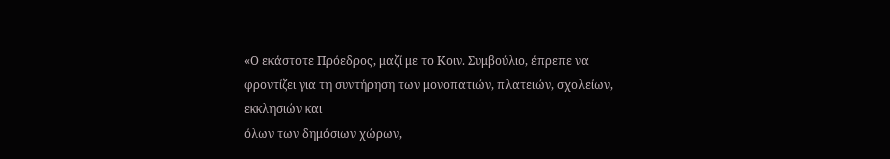«Ο εκάστοτε Πρόεδρος, μαζί με το Κοιν. Συμβούλιο, έπρεπε να
φροντίζει για τη συντήρηση των μονοπατιών, πλατειών, σχολείων, εκκλησιών και
όλων των δημόσιων χώρων,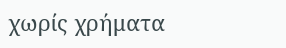χωρίς χρήματα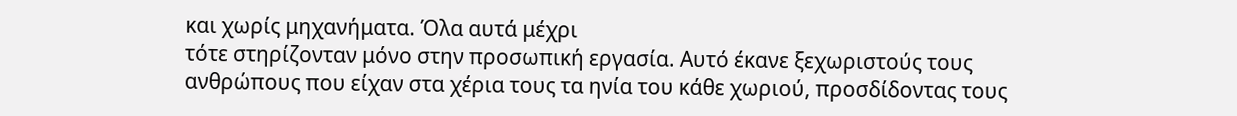και χωρίς μηχανήματα. Όλα αυτά μέχρι
τότε στηρίζονταν μόνο στην προσωπική εργασία. Αυτό έκανε ξεχωριστούς τους
ανθρώπους που είχαν στα χέρια τους τα ηνία του κάθε χωριού, προσδίδοντας τους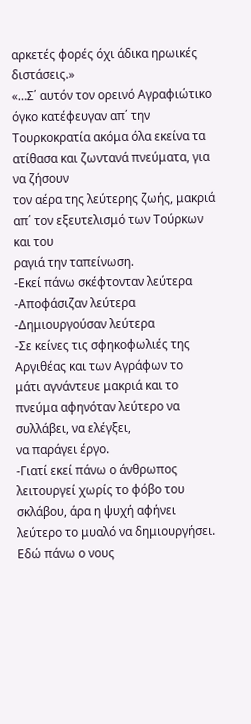αρκετές φορές όχι άδικα ηρωικές
διστάσεις.»
«…Σ΄ αυτόν τον ορεινό Αγραφιώτικο όγκο κατέφευγαν απ΄ την
Τουρκοκρατία ακόμα όλα εκείνα τα ατίθασα και ζωντανά πνεύματα, για να ζήσουν
τον αέρα της λεύτερης ζωής, μακριά απ΄ τον εξευτελισμό των Τούρκων και του
ραγιά την ταπείνωση.
-Εκεί πάνω σκέφτονταν λεύτερα
-Αποφάσιζαν λεύτερα
-Δημιουργούσαν λεύτερα
-Σε κείνες τις σφηκοφωλιές της Αργιθέας και των Αγράφων το
μάτι αγνάντευε μακριά και το πνεύμα αφηνόταν λεύτερο να συλλάβει, να ελέγξει,
να παράγει έργο.
-Γιατί εκεί πάνω ο άνθρωπος λειτουργεί χωρίς το φόβο του
σκλάβου, άρα η ψυχή αφήνει λεύτερο το μυαλό να δημιουργήσει. Εδώ πάνω ο νους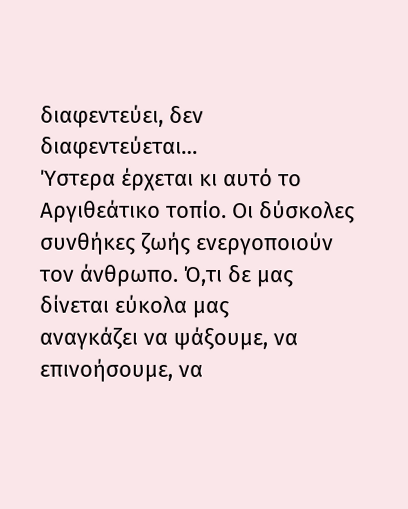διαφεντεύει, δεν διαφεντεύεται…
Ύστερα έρχεται κι αυτό το Αργιθεάτικο τοπίο. Οι δύσκολες
συνθήκες ζωής ενεργοποιούν τον άνθρωπο. Ό,τι δε μας δίνεται εύκολα μας
αναγκάζει να ψάξουμε, να επινοήσουμε, να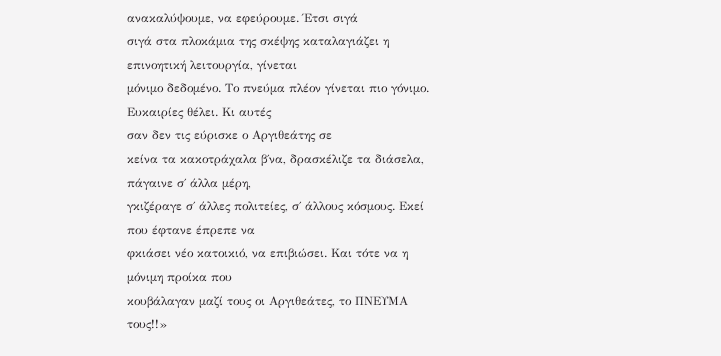ανακαλύψουμε, να εφεύρουμε. Έτσι σιγά
σιγά στα πλοκάμια της σκέψης καταλαγιάζει η επινοητική λειτουργία, γίνεται
μόνιμο δεδομένο. Το πνεύμα πλέον γίνεται πιο γόνιμο. Ευκαιρίες θέλει. Κι αυτές
σαν δεν τις εύρισκε ο Αργιθεάτης σε
κείνα τα κακοτράχαλα β΄να, δρασκέλιζε τα διάσελα, πάγαινε σ΄ άλλα μέρη,
γκιζέραγε σ΄ άλλες πολιτείες, σ΄ άλλους κόσμους. Εκεί που έφτανε έπρεπε να
φκιάσει νέο κατοικιό, να επιβιώσει. Και τότε να η μόνιμη προίκα που
κουβάλαγαν μαζί τους οι Αργιθεάτες, το ΠΝΕΥΜΑ τους!!»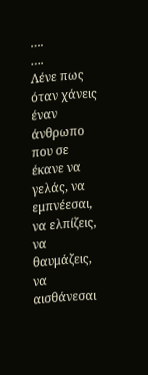….
….
Λένε πως όταν χάνεις έναν άνθρωπο που σε έκανε να γελάς, να
εμπνέεσαι, να ελπίζεις, να θαυμάζεις, να αισθάνεσαι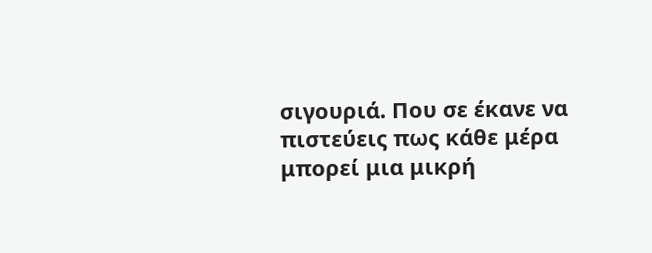σιγουριά. Που σε έκανε να
πιστεύεις πως κάθε μέρα μπορεί μια μικρή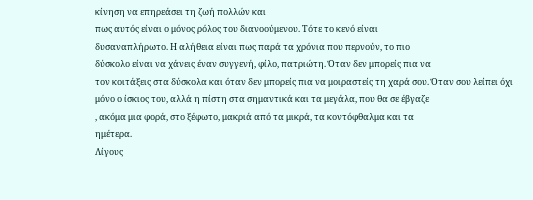κίνηση να επηρεάσει τη ζωή πολλών και
πως αυτός είναι ο μόνος ρόλος του διανοούμενου. Τότε το κενό είναι
δυσαναπλήρωτο. Η αλήθεια είναι πως παρά τα χρόνια που περνούν, το πιο
δύσκολο είναι να χάνεις έναν συγγενή, φίλο, πατριώτη. Όταν δεν μπορείς πια να
τον κοιτάξεις στα δύσκολα και όταν δεν μπορείς πια να μοιραστείς τη χαρά σου. Όταν σου λείπει όχι
μόνο ο ίσκιος του, αλλά η πίστη στα σημαντικά και τα μεγάλα, που θα σε έβγαζε
, ακόμα μια φορά, στο ξέφωτο, μακριά από τα μικρά, τα κοντόφθαλμα και τα
ημέτερα.
Λίγους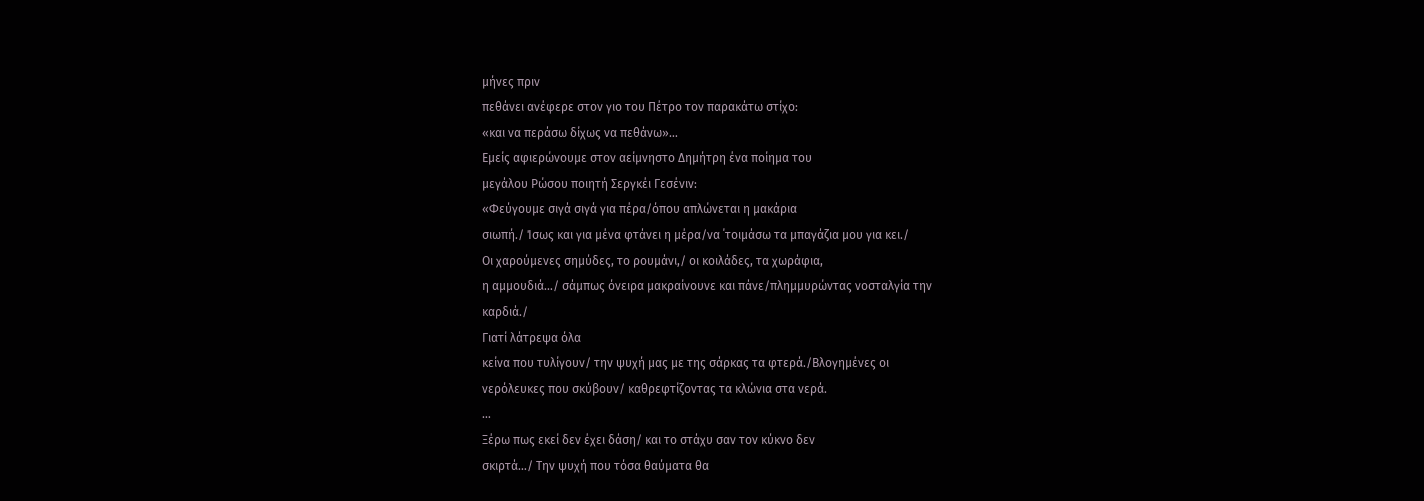μήνες πριν
πεθάνει ανέφερε στον γιο του Πέτρο τον παρακάτω στίχο:
«και να περάσω δίχως να πεθάνω»…
Εμείς αφιερώνουμε στον αείμνηστο Δημήτρη ένα ποίημα του
μεγάλου Ρώσου ποιητή Σεργκέι Γεσένιν:
«Φεύγουμε σιγά σιγά για πέρα/όπου απλώνεται η μακάρια
σιωπή./ Ίσως και για μένα φτάνει η μέρα/να ΄τοιμάσω τα μπαγάζια μου για κει./
Οι χαρούμενες σημύδες, το ρουμάνι,/ οι κοιλάδες, τα χωράφια,
η αμμουδιά…/ σάμπως όνειρα μακραίνουνε και πάνε/πλημμυρώντας νοσταλγία την
καρδιά./
Γιατί λάτρεψα όλα
κείνα που τυλίγουν/ την ψυχή μας με της σάρκας τα φτερά./Βλογημένες οι
νερόλευκες που σκύβουν/ καθρεφτίζοντας τα κλώνια στα νερά.
…
Ξέρω πως εκεί δεν έχει δάση/ και το στάχυ σαν τον κύκνο δεν
σκιρτά…/ Την ψυχή που τόσα θαύματα θα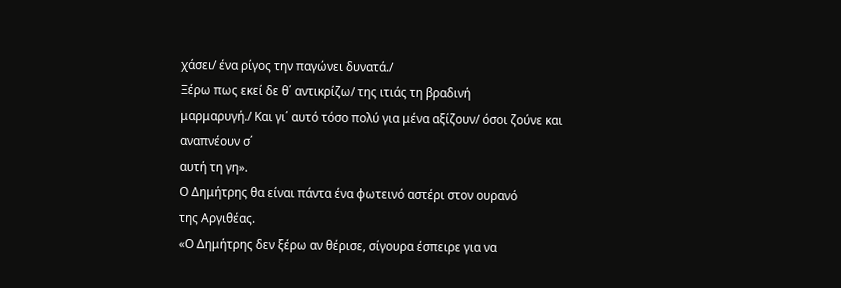χάσει/ ένα ρίγος την παγώνει δυνατά./
Ξέρω πως εκεί δε θ΄ αντικρίζω/ της ιτιάς τη βραδινή
μαρμαρυγή./ Και γι΄ αυτό τόσο πολύ για μένα αξίζουν/ όσοι ζούνε και αναπνέουν σ΄
αυτή τη γη».
Ο Δημήτρης θα είναι πάντα ένα φωτεινό αστέρι στον ουρανό
της Αργιθέας.
«Ο Δημήτρης δεν ξέρω αν θέρισε, σίγουρα έσπειρε για να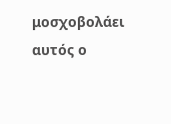μοσχοβολάει αυτός ο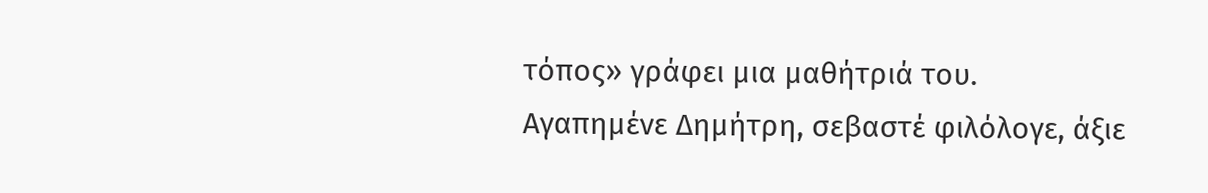τόπος» γράφει μια μαθήτριά του.
Αγαπημένε Δημήτρη, σεβαστέ φιλόλογε, άξιε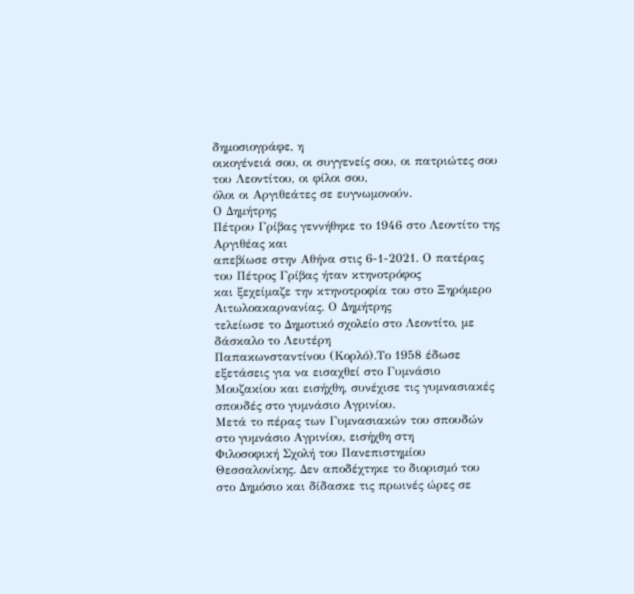δημοσιογράφε, η
οικογένειά σου, οι συγγενείς σου, οι πατριώτες σου του Λεοντίτου, οι φίλοι σου,
όλοι οι Αργιθεάτες σε ευγνωμονούν.
Ο Δημήτρης
Πέτρου Γρίβας γεννήθηκε το 1946 στο Λεοντίτο της Αργιθέας και
απεβίωσε στην Αθήνα στις 6-1-2021. Ο πατέρας του Πέτρος Γρίβας ήταν κτηνοτρόφος
και ξεχείμαζε την κτηνοτροφία του στο Ξηρόμερο Αιτωλοακαρνανίας. Ο Δημήτρης
τελείωσε το Δημοτικό σχολείο στο Λεοντίτο, με δάσκαλο το Λευτέρη
Παπακωνσταντίνου (Κορλό).Το 1958 έδωσε εξετάσεις για να εισαχθεί στο Γυμνάσιο
Μουζακίου και εισήχθη, συνέχισε τις γυμνασιακές σπουδές στο γυμνάσιο Αγρινίου.
Μετά το πέρας των Γυμνασιακών του σπουδών στο γυμνάσιο Αγρινίου, εισήχθη στη
Φιλοσοφική Σχολή του Πανεπιστημίου Θεσσαλονίκης. Δεν αποδέχτηκε το διορισμό του
στο Δημόσιο και δίδασκε τις πρωινές ώρες σε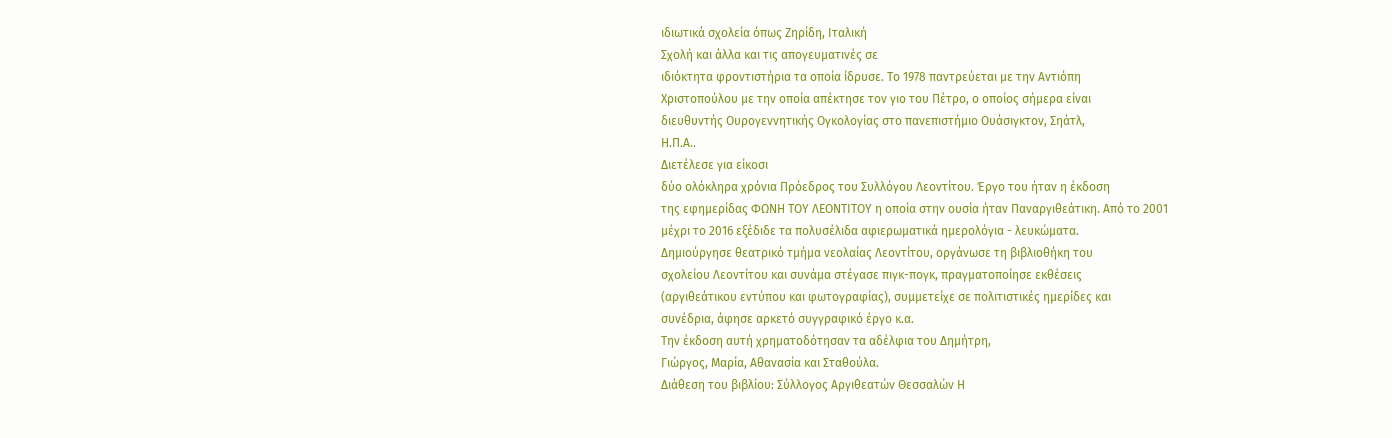ιδιωτικά σχολεία όπως Ζηρίδη, Ιταλική
Σχολή και άλλα και τις απογευματινές σε
ιδιόκτητα φροντιστήρια τα οποία ίδρυσε. Το 1978 παντρεύεται με την Αντιόπη
Χριστοπούλου με την οποία απέκτησε τον γιο του Πέτρο, ο οποίος σήμερα είναι
διευθυντής Ουρογεννητικής Ογκολογίας στο πανεπιστήμιο Ουάσιγκτον, Σηάτλ,
Η.Π.Α..
Διετέλεσε για είκοσι
δύο ολόκληρα χρόνια Πρόεδρος του Συλλόγου Λεοντίτου. Έργο του ήταν η έκδοση
της εφημερίδας ΦΩΝΗ ΤΟΥ ΛΕΟΝΤΙΤΟΥ η οποία στην ουσία ήταν Παναργιθεάτικη. Από το 2001
μέχρι το 2016 εξέδιδε τα πολυσέλιδα αφιερωματικά ημερολόγια - λευκώματα.
Δημιούργησε θεατρικό τμήμα νεολαίας Λεοντίτου, οργάνωσε τη βιβλιοθήκη του
σχολείου Λεοντίτου και συνάμα στέγασε πιγκ-πογκ, πραγματοποίησε εκθέσεις
(αργιθεάτικου εντύπου και φωτογραφίας), συμμετείχε σε πολιτιστικές ημερίδες και
συνέδρια, άφησε αρκετό συγγραφικό έργο κ.α.
Την έκδοση αυτή χρηματοδότησαν τα αδέλφια του Δημήτρη,
Γιώργος, Μαρία, Αθανασία και Σταθούλα.
Διάθεση του βιβλίου: Σύλλογος Αργιθεατών Θεσσαλών Η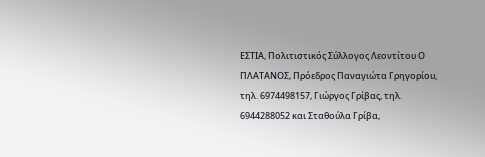ΕΣΤΙΑ, Πολιτιστικός Σύλλογος Λεοντίτου Ο ΠΛΑΤΑΝΟΣ, Πρόεδρος Παναγιώτα Γρηγορίου, τηλ. 6974498157, Γιώργος Γρίβας, τηλ. 6944288052 και Σταθούλα Γρίβα,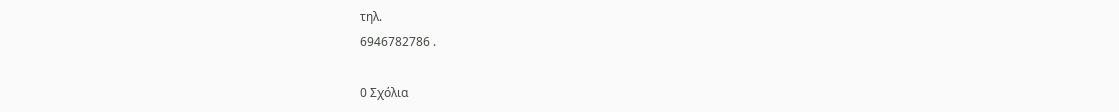τηλ.
6946782786 .

0 Σχόλια